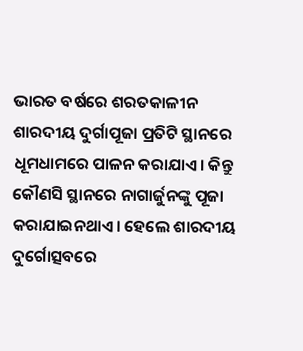ଭାରତ ବର୍ଷରେ ଶରତକାଳୀନ ଶାରଦୀୟ ଦୁର୍ଗାପୂଜା ପ୍ରତିଟି ସ୍ଥାନରେ ଧୂମଧାମରେ ପାଳନ କରାଯାଏ। କିନ୍ତୁ କୌଣସି ସ୍ଥାନରେ ନାଗାର୍ଜୁନଙ୍କୁ ପୂଜା କରାଯାଇନଥାଏ। ହେଲେ ଶାରଦୀୟ ଦୁର୍ଗୋତ୍ସବରେ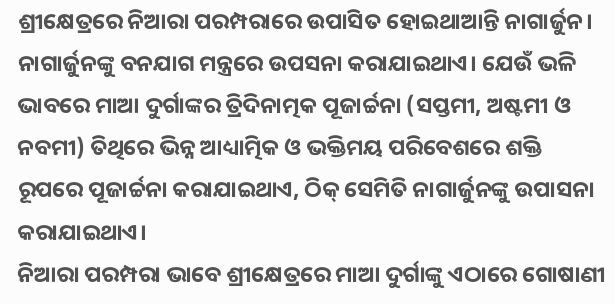ଶ୍ରୀକ୍ଷେତ୍ରରେ ନିଆରା ପରମ୍ପରାରେ ଉପାସିତ ହୋଇଥାଆନ୍ତି ନାଗାର୍ଜୁନ। ନାଗାର୍ଜୁନଙ୍କୁ ବନଯାଗ ମନ୍ତ୍ରରେ ଉପସନା କରାଯାଇଥାଏ। ଯେଉଁ ଭଳି ଭାବରେ ମାଆ ଦୁର୍ଗାଙ୍କର ତ୍ରିଦିନାତ୍ମକ ପୂଜାର୍ଚ୍ଚନା (ସପ୍ତମୀ, ଅଷ୍ଟମୀ ଓ ନବମୀ) ତିଥିରେ ଭିନ୍ନ ଆଧ୍ୟାତ୍ମିକ ଓ ଭକ୍ତିମୟ ପରିବେଶରେ ଶକ୍ତି ରୂପରେ ପୂଜାର୍ଚ୍ଚନା କରାଯାଇଥାଏ, ଠିକ୍ ସେମିତି ନାଗାର୍ଜୁନଙ୍କୁ ଉପାସନା କରାଯାଇଥାଏ।
ନିଆରା ପରମ୍ପରା ଭାବେ ଶ୍ରୀକ୍ଷେତ୍ରରେ ମାଆ ଦୁର୍ଗାଙ୍କୁ ଏଠାରେ ଗୋଷାଣୀ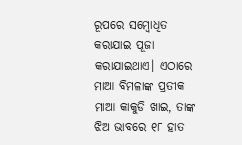ରୂପରେ ସମ୍ବୋଧିତ କରାଯାଇ ପୂଜା କରାଯାଇଥାଏ। ଏଠାରେ ମାଆ ବିମଳାଙ୍କ ପ୍ରତୀକ ମାଆ କାକୁଡି ଖାଇ, ତାଙ୍କ ଝିଅ ଭାବରେ ୧୮ ହାତ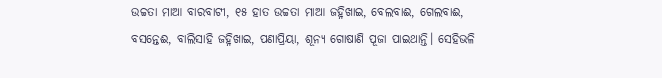ଉଚ୍ଚତା ମାଆ ବାରବାଟୀ, ୧୫ ହାତ ଉଚ୍ଚତା ମାଆ ଜହ୍ନିଖାଇ, ବେଲବାଈ, ଗେଲବାଈ, ବସନ୍ତେଈ, ବାଲିସାହି ଜହ୍ନିଖାଇ, ପଣାପ୍ରିୟା, ଶୂନ୍ୟ ଗୋଷାଣି ପୂଜା ପାଇଥାନ୍ତି। ସେହିଭଳି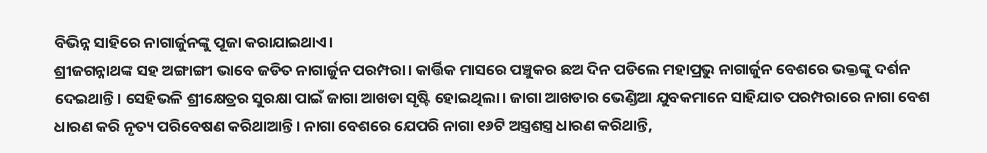ବିଭିନ୍ନ ସାହିରେ ନାଗାର୍ଜୁନଙ୍କୁ ପୂଜା କରାଯାଇଥାଏ।
ଶ୍ରୀଜଗନ୍ନାଥଙ୍କ ସହ ଅଙ୍ଗାଙ୍ଗୀ ଭାବେ ଜଡିତ ନାଗାର୍ଜୁନ ପରମ୍ପରା। କାର୍ତ୍ତିକ ମାସରେ ପଞ୍ଚୁକର ଛଅ ଦିନ ପଡିଲେ ମହାପ୍ରଭୁ ନାଗାର୍ଜୁନ ବେଶରେ ଭକ୍ତଙ୍କୁ ଦର୍ଶନ ଦେଇଥାନ୍ତି। ସେହିଭଳି ଶ୍ରୀକ୍ଷେତ୍ରର ସୁରକ୍ଷା ପାଇଁ ଜାଗା ଆଖଡା ସୃଷ୍ଟି ହୋଇଥିଲା। ଜାଗା ଆଖଡାର ଭେଣ୍ଡିଆ ଯୁବକମାନେ ସାହିଯାତ ପରମ୍ପରାରେ ନାଗା ବେଶ ଧାରଣ କରି ନୃତ୍ୟ ପରିବେଷଣ କରିଥାଆନ୍ତି। ନାଗା ବେଶରେ ଯେପରି ନାଗା ୧୬ଟି ଅସ୍ତ୍ରଶସ୍ତ୍ର ଧାରଣ କରିଥାନ୍ତି,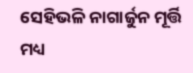ସେହିଭଳି ନାଗାର୍ଜୁନ ମୂର୍ତ୍ତି ମଧ୍ୟ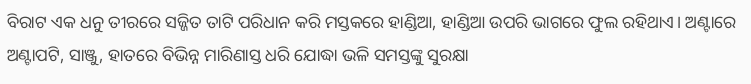ବିରାଟ ଏକ ଧନୁ ତୀରରେ ସଜ୍ଜିତ ତାଟି ପରିଧାନ କରି ମସ୍ତକରେ ହାଣ୍ଡିଆ, ହାଣ୍ଡିଆ ଉପରି ଭାଗରେ ଫୁଲ ରହିଥାଏ। ଅଣ୍ଟାରେ ଅଣ୍ଟାପଟି, ସାଞ୍ଜୁ, ହାତରେ ବିଭିନ୍ନ ମାରିଣାସ୍ତ ଧରି ଯୋଦ୍ଧା ଭଳି ସମସ୍ତଙ୍କୁ ସୁରକ୍ଷା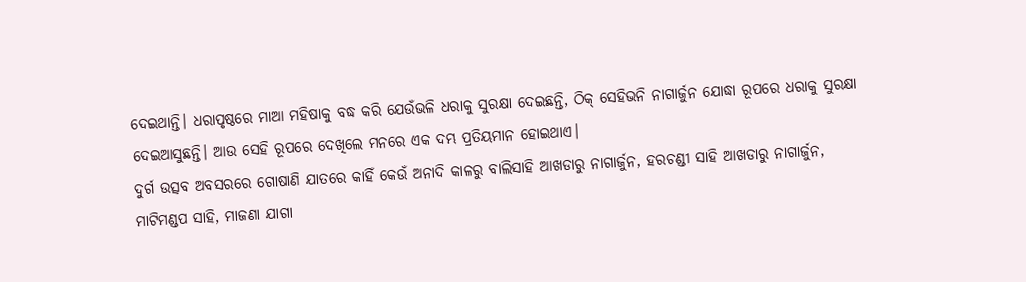ଦେଇଥାନ୍ତି। ଧରାପୃଷ୍ଠରେ ମାଆ ମହିଷାକୁ ବଦ୍ଧ କରି ଯେଉଁଭଳି ଧରାକୁ ସୁରକ୍ଷା ଦେଇଛନ୍ତି, ଠିକ୍ ସେହିଭନି ନାଗାର୍ଜୁନ ଯୋଦ୍ଧା ରୂପରେ ଧରାକୁ ସୁରକ୍ଷା ଦେଇଆସୁଛନ୍ତି। ଆଉ ସେହି ରୂପରେ ଦେଖିଲେ ମନରେ ଏକ ଦମ୍ଭ ପ୍ରତିୟମାନ ହୋଇଥାଏ।
ଦୁର୍ଗ ଉତ୍ସବ ଅବସରରେ ଗୋଷାଣି ଯାତରେ କାହିଁ କେଉଁ ଅନାଦି କାଳରୁ ବାଲିସାହି ଆଖଡାରୁ ନାଗାର୍ଜୁନ, ହରଚଣ୍ଡୀ ସାହି ଆଖଡାରୁ ନାଗାର୍ଜୁନ, ମାଟିମଣ୍ଡପ ସାହି, ମାଜଣା ଯାଗା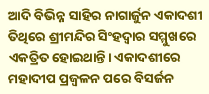ଆଦି ବିଭିନ୍ନ ସାହିର ନାଗାର୍ଜୁନ ଏକାଦଶୀ ତିଥିରେ ଶ୍ରୀମନ୍ଦିର ସିଂହଦ୍ୱାର ସମ୍ମୁଖରେ ଏକତ୍ରିତ ହୋଇଥାନ୍ତି। ଏକାଦଶୀରେ ମହାଦୀପ ପ୍ରଜ୍ୱଳନ ପରେ ବିସର୍ଜନ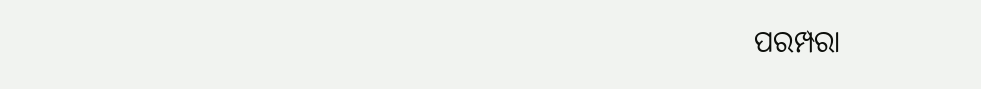ପରମ୍ପରା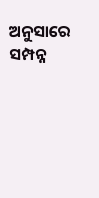ଅନୁସାରେ ସମ୍ପନ୍ନ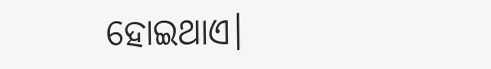ହୋଇଥାଏ।